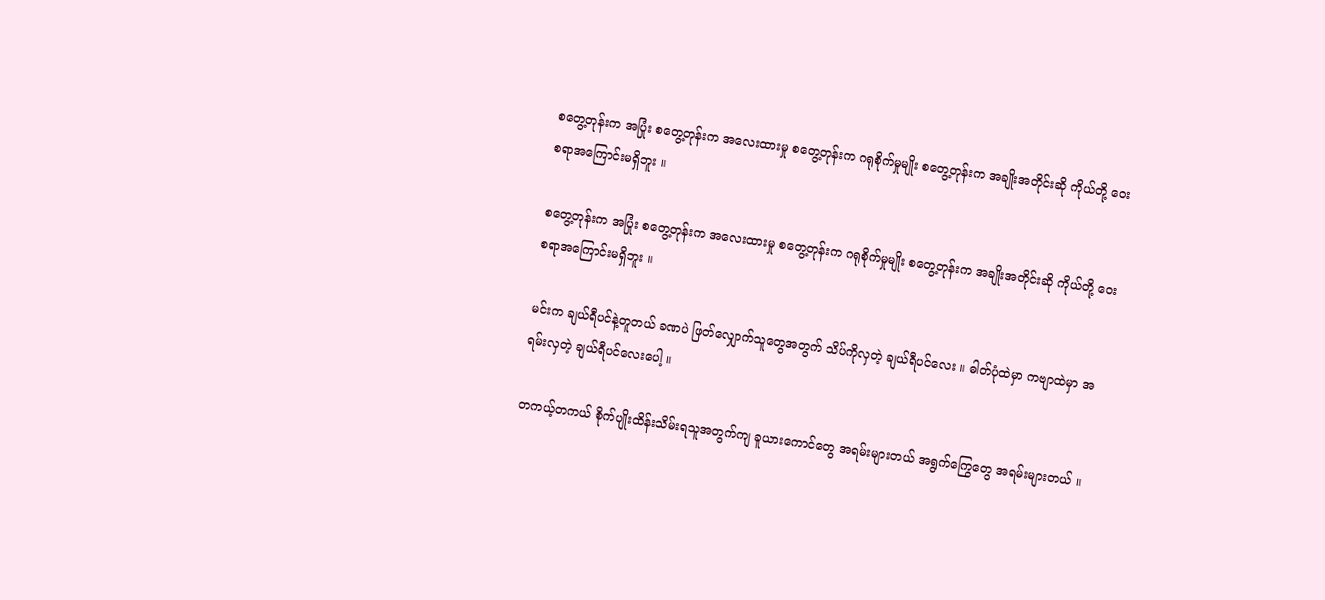စတွေ့တုန်းက အပြုံး စတွေ့တုန်းက အလေးထားမှု စတွေ့တုန်းက ဂရုစိုက်မှုမျိုး စတွေ့တုန်းက အချိုးအတိုင်းဆို ကိုယ်တို့ ဝေးစရာအကြောင်းမရှိဘူး ။

စတွေ့တုန်းက အပြုံး စတွေ့တုန်းက အလေးထားမှု စတွေ့တုန်းက ဂရုစိုက်မှုမျိုး စတွေ့တုန်းက အချိုးအတိုင်းဆို ကိုယ်တို့ ဝေးစရာအကြောင်းမရှိဘူး ။

မင်းက ချယ်ရီပင်နဲ့တူတယ် ခဏပဲ ဖြတ်လျှောက်သူတွေအတွက် သိပ်ကိုလှတဲ့ ချယ်ရီပင်လေး ။ ဓါတ်ပုံထဲမှာ ကဗျာထဲမှာ အရမ်းလှတဲ့ ချယ်ရီပင်လေးပေါ့ ။

တကယ့်တကယ် စိုက်ပျိုးထိန်းသိမ်းရသူအတွက်ကျ ခူယားကောင်တွေ အရမ်းများတယ် အရွက်ကြွေတွေ အရမ်းများတယ် ။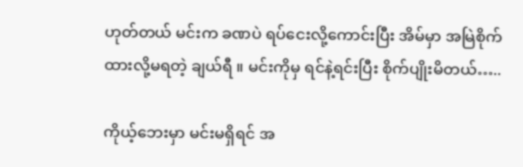ဟုတ်တယ် မင်းက ခဏပဲ ရပ်ငေးလို့ကောင်းပြီး အိမ်မှာ အမြဲစိုက်ထားလို့မရတဲ့ ချယ်ရီ ။ မင်းကိုမှ ရင်နဲ့ရင်းပြီး စိုက်ပျိုးမိတယ်…..

ကိုယ့်ဘေးမှာ မင်းမရှိရင် အ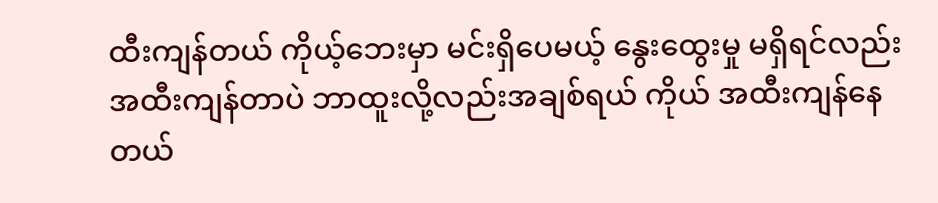ထီးကျန်တယ် ကိုယ့်ဘေးမှာ မင်းရှိပေမယ့် နွေးထွေးမှု မရှိရင်လည်း အထီးကျန်တာပဲ ဘာထူးလို့လည်းအချစ်ရယ် ကိုယ် အထီးကျန်နေတယ်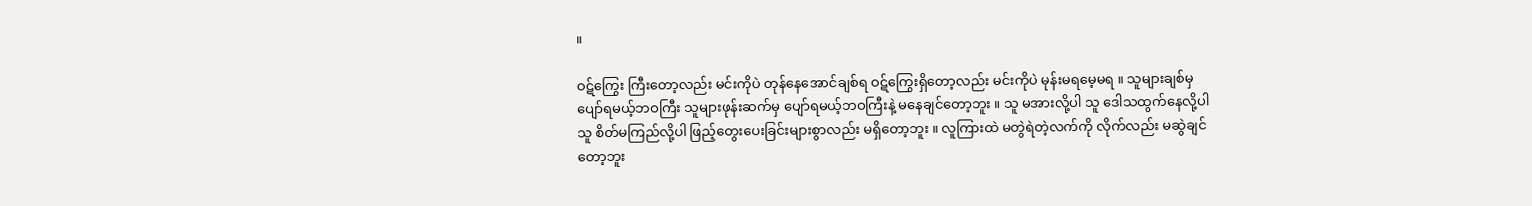။

ဝဋ်ကြွေး ကြီးတော့လည်း မင်းကိုပဲ တုန်နေအောင်ချစ်ရ ဝဋ်ကြွေးရှိတော့လည်း မင်းကိုပဲ မုန်းမရမေ့မရ ။ သူများချစ်မှ ပျော်ရမယ့်ဘဝကြီး သူများဖုန်းဆက်မှ ပျော်ရမယ့်ဘဝကြီးနဲ့ မနေချင်တော့ဘူး ။ သူ မအားလို့ပါ သူ ဒေါသထွက်နေလို့ပါ သူ စိတ်မကြည်လို့ပါ ဖြည့်တွေးပေးခြင်းများစွာလည်း မရှိတော့ဘူး ။ လူကြားထဲ မတွဲရဲတဲ့လက်ကို လိုက်လည်း မဆွဲချင်တော့ဘူး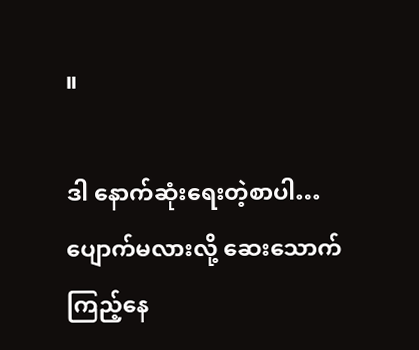။

ဒါ နောက်ဆုံးရေးတဲ့စာပါ… ပျောက်မလားလို့ ဆေးသောက်ကြည့်နေ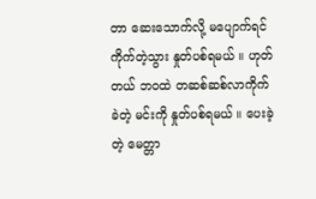တာ ဆေးသောက်လို့ မပျောက်ရင် ကိုက်တဲ့သွား နှုတ်ပစ်ရမယ် ။ ဟုတ်တယ် ဘဝထဲ တဆစ်ဆစ်လာကိုက်ခဲတဲ့ မင်းကို နှုတ်ပစ်ရမယ် ။ ပေးခဲ့တဲ့ မေတ္တာ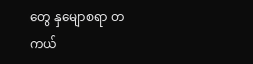တွေ နှမျောစရာ တကယ်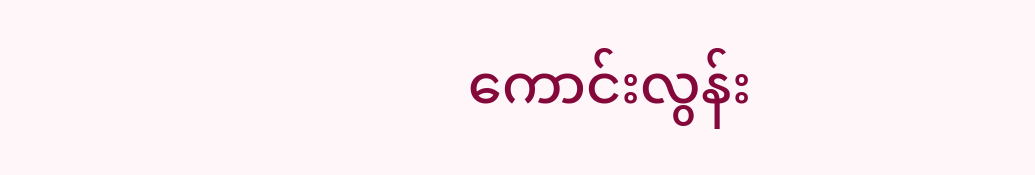ကောင်းလွန်း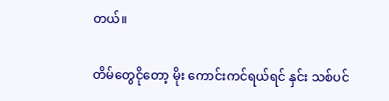တယ်။

တိမ်တွေငိုတော့ မိုး ကောင်းကင်ရယ်ရင် နှင်း သစ်ပင်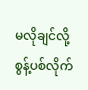မလိုချင်လို့ စွန့်ပစ်လိုက်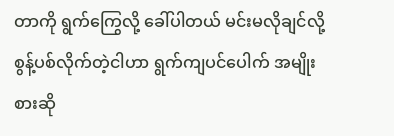တာကို ရွက်ကြွေလို့ ခေါ်ပါတယ် မင်းမလိုချင်လို့ စွန့်ပစ်လိုက်တဲ့ငါဟာ ရွက်ကျပင်ပေါက် အမျိုးစားဆို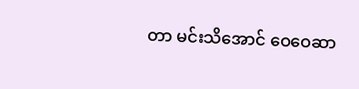တာ မင်းသိအောင် ဝေဝေဆာ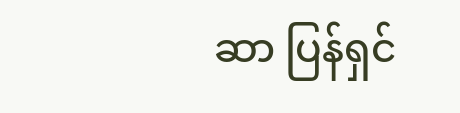ဆာ ပြန်ရှင်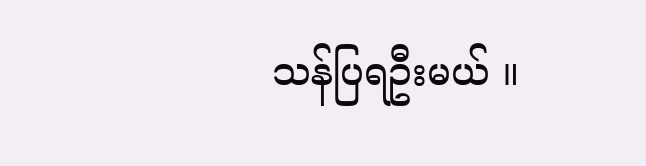သန်ပြရဦးမယ် ။